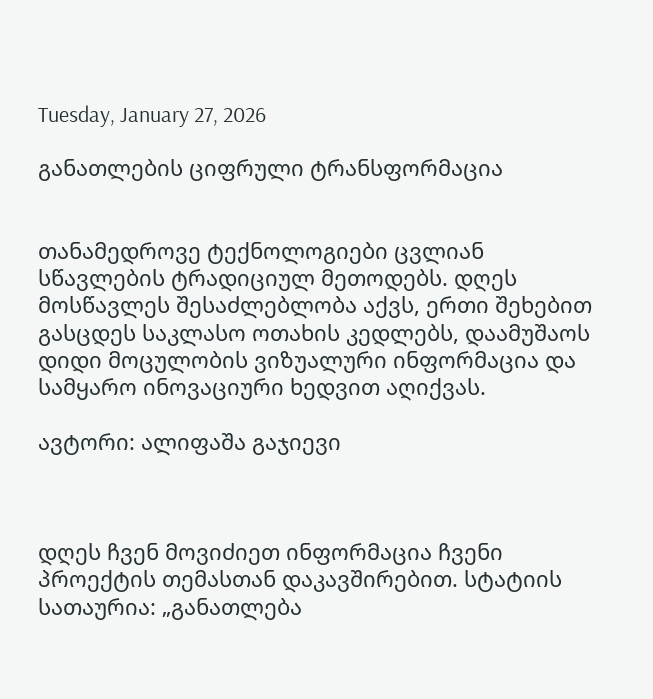Tuesday, January 27, 2026

განათლების ციფრული ტრანსფორმაცია


თანამედროვე ტექნოლოგიები ცვლიან სწავლების ტრადიციულ მეთოდებს. დღეს მოსწავლეს შესაძლებლობა აქვს, ერთი შეხებით გასცდეს საკლასო ოთახის კედლებს, დაამუშაოს დიდი მოცულობის ვიზუალური ინფორმაცია და სამყარო ინოვაციური ხედვით აღიქვას.

ავტორი: ალიფაშა გაჯიევი



დღეს ჩვენ მოვიძიეთ ინფორმაცია ჩვენი პროექტის თემასთან დაკავშირებით. სტატიის სათაურია: „განათლება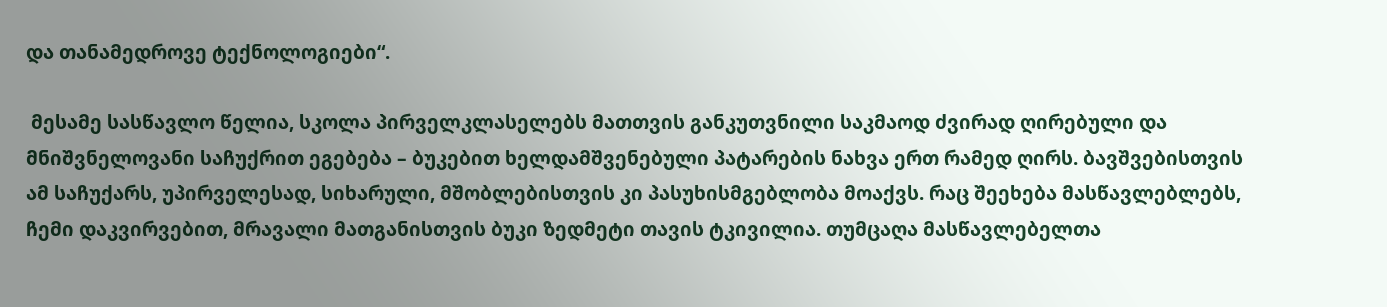და თანამედროვე ტექნოლოგიები“.

 მესამე სასწავლო წელია, სკოლა პირველკლასელებს მათთვის განკუთვნილი საკმაოდ ძვირად ღირებული და მნიშვნელოვანი საჩუქრით ეგებება – ბუკებით ხელდამშვენებული პატარების ნახვა ერთ რამედ ღირს. ბავშვებისთვის ამ საჩუქარს, უპირველესად, სიხარული, მშობლებისთვის კი პასუხისმგებლობა მოაქვს. რაც შეეხება მასწავლებლებს, ჩემი დაკვირვებით, მრავალი მათგანისთვის ბუკი ზედმეტი თავის ტკივილია. თუმცაღა მასწავლებელთა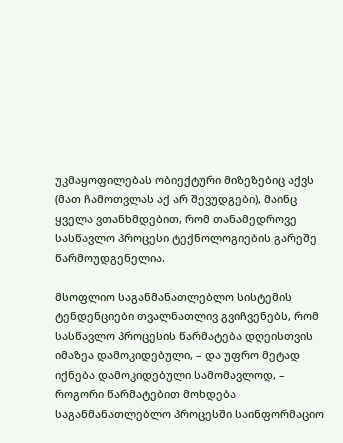უკმაყოფილებას ობიექტური მიზეზებიც აქვს (მათ ჩამოთვლას აქ არ შევუდგები), მაინც ყველა ვთანხმდებით, რომ თანამედროვე სასწავლო პროცესი ტექნოლოგიების გარეშე წარმოუდგენელია.

მსოფლიო საგანმანათლებლო სისტემის ტენდენციები თვალნათლივ გვიჩვენებს, რომ სასწავლო პროცესის წარმატება დღეისთვის იმაზეა დამოკიდებული, – და უფრო მეტად იქნება დამოკიდებული სამომავლოდ, – როგორი წარმატებით მოხდება საგანმანათლებლო პროცესში საინფორმაციო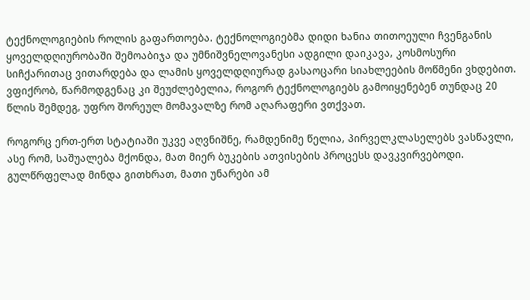ტექნოლოგიების როლის გაფართოება. ტექნოლოგიებმა დიდი ხანია თითოეული ჩვენგანის ყოველდღიურობაში შემოაბიჯა და უმნიშვნელოვანესი ადგილი დაიკავა, კოსმოსური სიჩქარითაც ვითარდება და ლამის ყოველდღიურად გასაოცარი სიახლეების მოწმენი ვხდებით. ვფიქრობ, წარმოდგენაც კი შეუძლებელია, როგორ ტექნოლოგიებს გამოიყენებენ თუნდაც 20 წლის შემდეგ, უფრო შორეულ მომავალზე რომ აღარაფერი ვთქვათ.

როგორც ერთ-ერთ სტატიაში უკვე აღვნიშნე, რამდენიმე წელია, პირველკლასელებს ვასწავლი, ასე რომ, საშუალება მქონდა, მათ მიერ ბუკების ათვისების პროცესს დავკვირვებოდი. გულწრფელად მინდა გითხრათ, მათი უნარები ამ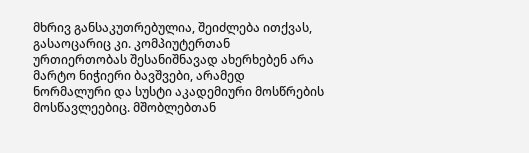მხრივ განსაკუთრებულია, შეიძლება ითქვას, გასაოცარიც კი. კომპიუტერთან ურთიერთობას შესანიშნავად ახერხებენ არა მარტო ნიჭიერი ბავშვები, არამედ ნორმალური და სუსტი აკადემიური მოსწრების მოსწავლეებიც. მშობლებთან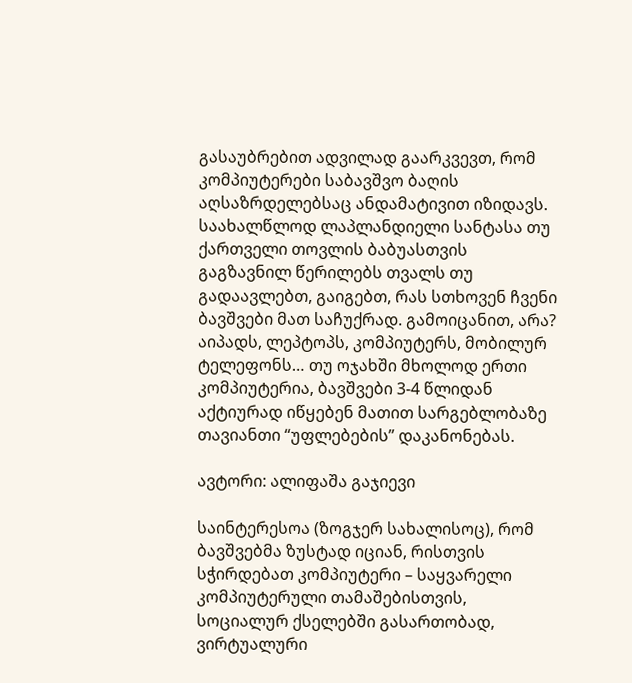გასაუბრებით ადვილად გაარკვევთ, რომ კომპიუტერები საბავშვო ბაღის აღსაზრდელებსაც ანდამატივით იზიდავს. საახალწლოდ ლაპლანდიელი სანტასა თუ ქართველი თოვლის ბაბუასთვის გაგზავნილ წერილებს თვალს თუ გადაავლებთ, გაიგებთ, რას სთხოვენ ჩვენი ბავშვები მათ საჩუქრად. გამოიცანით, არა? აიპადს, ლეპტოპს, კომპიუტერს, მობილურ ტელეფონს… თუ ოჯახში მხოლოდ ერთი კომპიუტერია, ბავშვები 3-4 წლიდან აქტიურად იწყებენ მათით სარგებლობაზე თავიანთი “უფლებების” დაკანონებას.

ავტორი: ალიფაშა გაჯიევი

საინტერესოა (ზოგჯერ სახალისოც), რომ ბავშვებმა ზუსტად იციან, რისთვის სჭირდებათ კომპიუტერი – საყვარელი კომპიუტერული თამაშებისთვის, სოციალურ ქსელებში გასართობად, ვირტუალური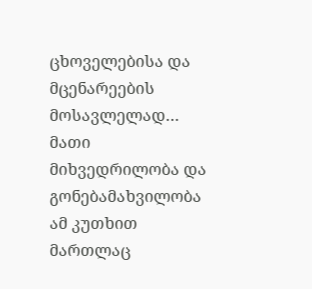ცხოველებისა და მცენარეების მოსავლელად… მათი მიხვედრილობა და გონებამახვილობა ამ კუთხით მართლაც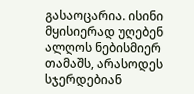გასაოცარია. ისინი მყისიერად უღებენ ალღოს ნებისმიერ თამაშს, არასოდეს სჯერდებიან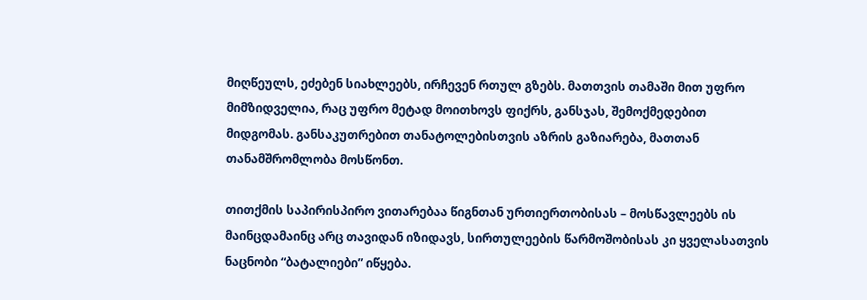მიღწეულს, ეძებენ სიახლეებს, ირჩევენ რთულ გზებს. მათთვის თამაში მით უფრო მიმზიდველია, რაც უფრო მეტად მოითხოვს ფიქრს, განსჯას, შემოქმედებით მიდგომას. განსაკუთრებით თანატოლებისთვის აზრის გაზიარება, მათთან თანამშრომლობა მოსწონთ.

თითქმის საპირისპირო ვითარებაა წიგნთან ურთიერთობისას – მოსწავლეებს ის მაინცდამაინც არც თავიდან იზიდავს, სირთულეების წარმოშობისას კი ყველასათვის ნაცნობი “ბატალიები” იწყება.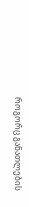როგორც განათლების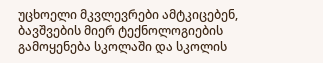უცხოელი მკვლევრები ამტკიცებენ, ბავშვების მიერ ტექნოლოგიების გამოყენება სკოლაში და სკოლის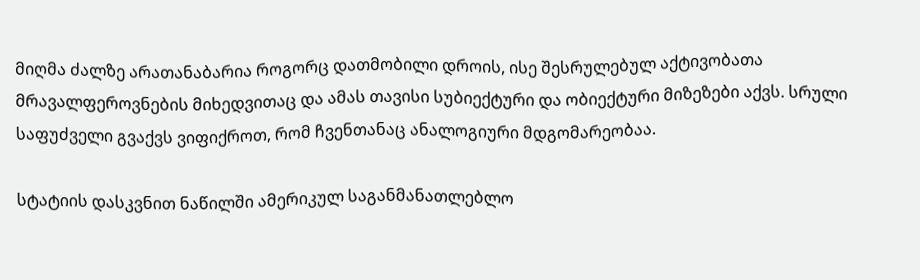მიღმა ძალზე არათანაბარია როგორც დათმობილი დროის, ისე შესრულებულ აქტივობათა მრავალფეროვნების მიხედვითაც და ამას თავისი სუბიექტური და ობიექტური მიზეზები აქვს. სრული საფუძველი გვაქვს ვიფიქროთ, რომ ჩვენთანაც ანალოგიური მდგომარეობაა.

სტატიის დასკვნით ნაწილში ამერიკულ საგანმანათლებლო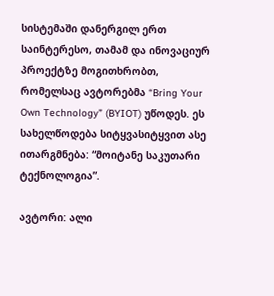სისტემაში დანერგილ ერთ საინტერესო, თამამ და ინოვაციურ პროექტზე მოგითხრობთ, რომელსაც ავტორებმა “Bring Your Own Technology” (BYIOT) უწოდეს. ეს სახელწოდება სიტყვასიტყვით ასე ითარგმნება: “მოიტანე საკუთარი ტექნოლოგია”.

ავტორი: ალი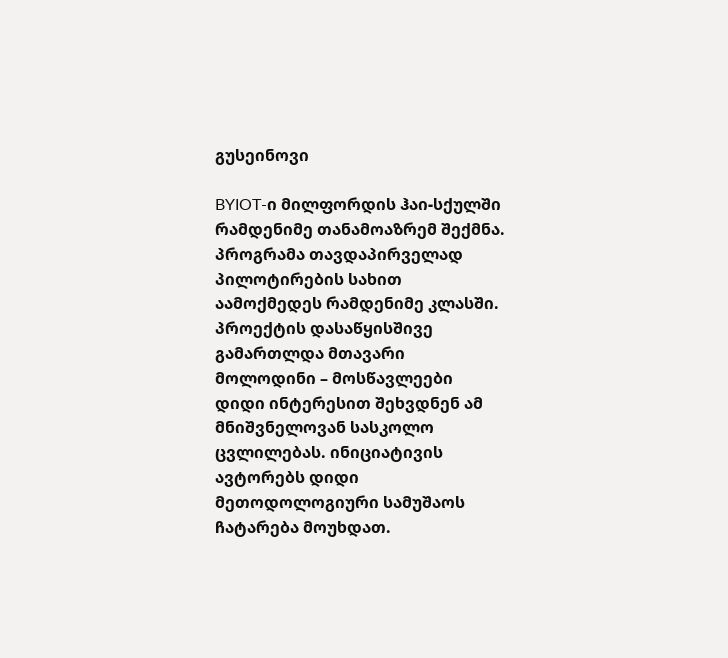გუსეინოვი

BYIOT-ი მილფორდის ჰაი-სქულში რამდენიმე თანამოაზრემ შექმნა. პროგრამა თავდაპირველად პილოტირების სახით აამოქმედეს რამდენიმე კლასში. პროექტის დასაწყისშივე გამართლდა მთავარი მოლოდინი – მოსწავლეები დიდი ინტერესით შეხვდნენ ამ მნიშვნელოვან სასკოლო ცვლილებას. ინიციატივის ავტორებს დიდი მეთოდოლოგიური სამუშაოს ჩატარება მოუხდათ.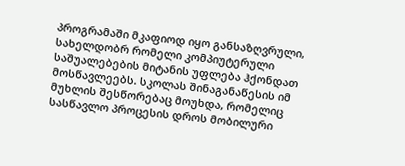პროგრამაში მკაფიოდ იყო განსაზღვრული, სახელდობრ რომელი კომპიუტერული საშუალებების მიტანის უფლება ჰქონდათ მოსწავლეებს. სკოლას შინაგანაწესის იმ მუხლის შესწორებაც მოუხდა, რომელიც სასწავლო პროცესის დროს მობილური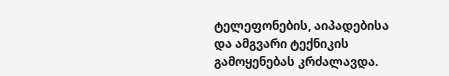ტელეფონების, აიპადებისა და ამგვარი ტექნიკის გამოყენებას კრძალავდა.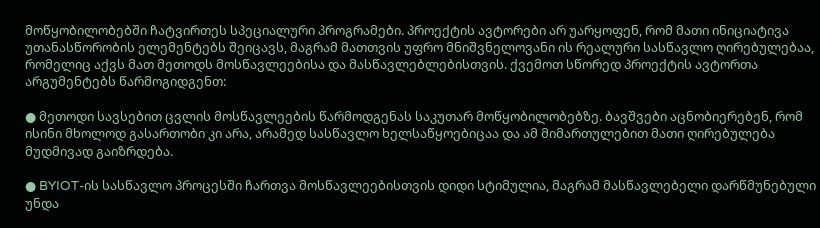მოწყობილობებში ჩატვირთეს სპეციალური პროგრამები. პროექტის ავტორები არ უარყოფენ, რომ მათი ინიციატივა უთანასწორობის ელემენტებს შეიცავს, მაგრამ მათთვის უფრო მნიშვნელოვანი ის რეალური სასწავლო ღირებულებაა, რომელიც აქვს მათ მეთოდს მოსწავლეებისა და მასწავლებლებისთვის. ქვემოთ სწორედ პროექტის ავტორთა არგუმენტებს წარმოგიდგენთ:

● მეთოდი სავსებით ცვლის მოსწავლეების წარმოდგენას საკუთარ მოწყობილობებზე. ბავშვები აცნობიერებენ, რომ ისინი მხოლოდ გასართობი კი არა, არამედ სასწავლო ხელსაწყოებიცაა და ამ მიმართულებით მათი ღირებულება მუდმივად გაიზრდება.

● BYIOT-ის სასწავლო პროცესში ჩართვა მოსწავლეებისთვის დიდი სტიმულია, მაგრამ მასწავლებელი დარწმუნებული უნდა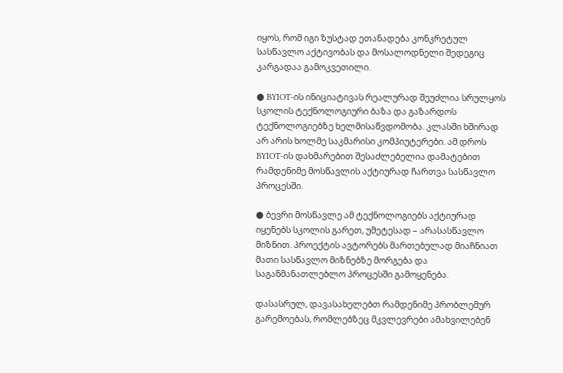იყოს, რომ იგი ზუსტად ეთანადება კონკრეტულ სასწავლო აქტივობას და მოსალოდნელი შედეგიც კარგადაა გამოკვეთილი.

● BYIOT-ის ინიციატივას რეალურად შეუძლია სრულყოს სკოლის ტექნოლოგიური ბაზა და გაზარდოს ტექნოლოგიებზე ხელმისაწვდომობა. კლასში ხშირად არ არის ხოლმე საკმარისი კომპიუტერები. ამ დროს BYIOT-ის დახმარებით შესაძლებელია დამატებით რამდენიმე მოსწავლის აქტიურად ჩართვა სასწავლო პროცესში.

● ბევრი მოსწავლე ამ ტექნოლოგიებს აქტიურად იყენებს სკოლის გარეთ, უმეტესად – არასასწავლო მიზნით. პროექტის ავტორებს მართებულად მიაჩნიათ მათი სასწავლო მიზნებზე მორგება და საგანმანათლებლო პროცესში გამოყენება.

დასასრულ, დავასახელებთ რამდენიმე პრობლემურ გარემოებას, რომლებზეც მკვლევრები ამახვილებენ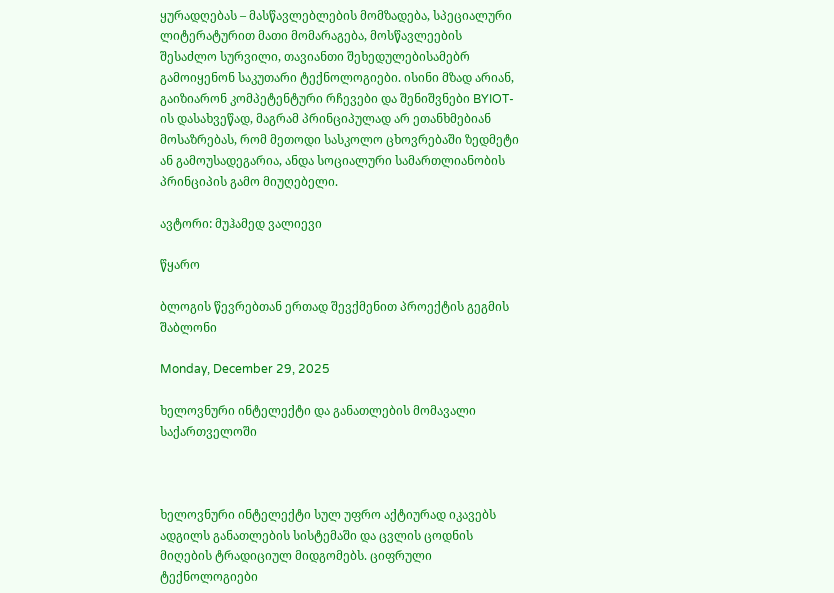ყურადღებას – მასწავლებლების მომზადება, სპეციალური ლიტერატურით მათი მომარაგება, მოსწავლეების შესაძლო სურვილი, თავიანთი შეხედულებისამებრ გამოიყენონ საკუთარი ტექნოლოგიები. ისინი მზად არიან, გაიზიარონ კომპეტენტური რჩევები და შენიშვნები BYIOT-ის დასახვეწად, მაგრამ პრინციპულად არ ეთანხმებიან მოსაზრებას, რომ მეთოდი სასკოლო ცხოვრებაში ზედმეტი ან გამოუსადეგარია, ანდა სოციალური სამართლიანობის პრინციპის გამო მიუღებელი.

ავტორი: მუჰამედ ვალიევი

წყარო

ბლოგის წევრებთან ერთად შევქმენით პროექტის გეგმის შაბლონი

Monday, December 29, 2025

ხელოვნური ინტელექტი და განათლების მომავალი საქართველოში



ხელოვნური ინტელექტი სულ უფრო აქტიურად იკავებს ადგილს განათლების სისტემაში და ცვლის ცოდნის მიღების ტრადიციულ მიდგომებს. ციფრული ტექნოლოგიები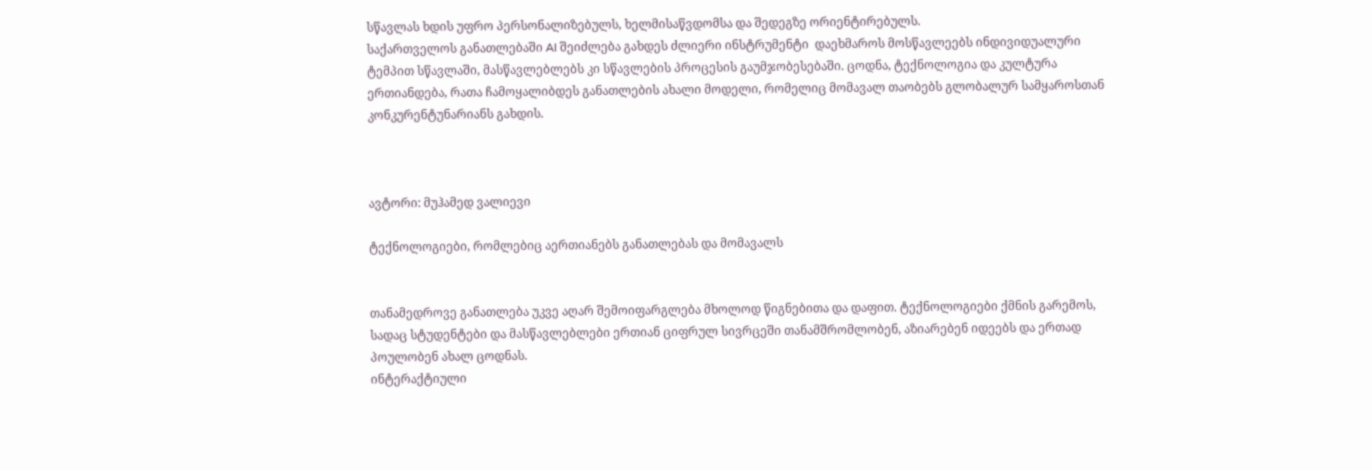სწავლას ხდის უფრო პერსონალიზებულს, ხელმისაწვდომსა და შედეგზე ორიენტირებულს.
საქართველოს განათლებაში AI შეიძლება გახდეს ძლიერი ინსტრუმენტი  დაეხმაროს მოსწავლეებს ინდივიდუალური ტემპით სწავლაში, მასწავლებლებს კი სწავლების პროცესის გაუმჯობესებაში. ცოდნა, ტექნოლოგია და კულტურა ერთიანდება, რათა ჩამოყალიბდეს განათლების ახალი მოდელი, რომელიც მომავალ თაობებს გლობალურ სამყაროსთან კონკურენტუნარიანს გახდის.



ავტორი: მუჰამედ ვალიევი

ტექნოლოგიები, რომლებიც აერთიანებს განათლებას და მომავალს


თანამედროვე განათლება უკვე აღარ შემოიფარგლება მხოლოდ წიგნებითა და დაფით. ტექნოლოგიები ქმნის გარემოს, სადაც სტუდენტები და მასწავლებლები ერთიან ციფრულ სივრცეში თანამშრომლობენ, აზიარებენ იდეებს და ერთად პოულობენ ახალ ცოდნას.
ინტერაქტიული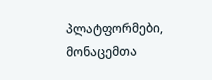პლატფორმები, მონაცემთა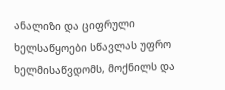ანალიზი და ციფრული ხელსაწყოები სწავლას უფრო ხელმისაწვდომს, მოქნილს და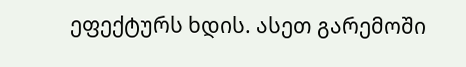ეფექტურს ხდის. ასეთ გარემოში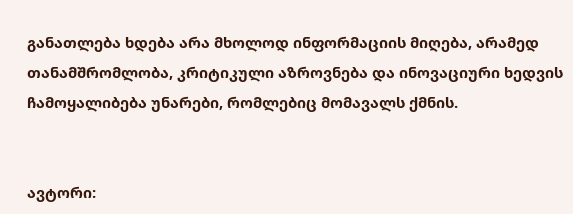განათლება ხდება არა მხოლოდ ინფორმაციის მიღება, არამედ თანამშრომლობა, კრიტიკული აზროვნება და ინოვაციური ხედვის ჩამოყალიბება უნარები, რომლებიც მომავალს ქმნის.


ავტორი: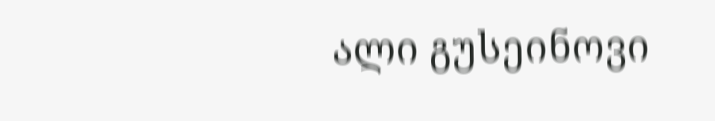ალი გუსეინოვი